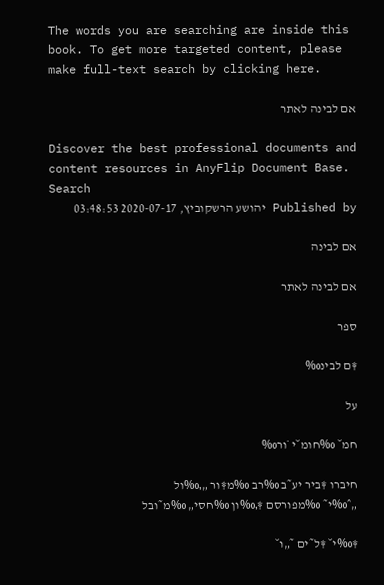The words you are searching are inside this book. To get more targeted content, please make full-text search by clicking here.

אם לבינה לאתר

Discover the best professional documents and content resources in AnyFlip Document Base.
Search
Published by יהושע הרשקוביץ, 2020-07-17 03:48:53

אם לבינה

אם לבינה לאתר

ספר

‡ם לבינ‰

על

חמ˘ ‰חומ˘י ˙ור‰

חיברו ‡ביר יע˜ב ‰רב ‰מ‡ור „‚‰ול
„ˆ‰י˜ ‰מפורסם ‡‚‰ון ‰חסי„ ‰מ˜ובל

‡‰י˘ ‡ל˜ים ˜„ו˘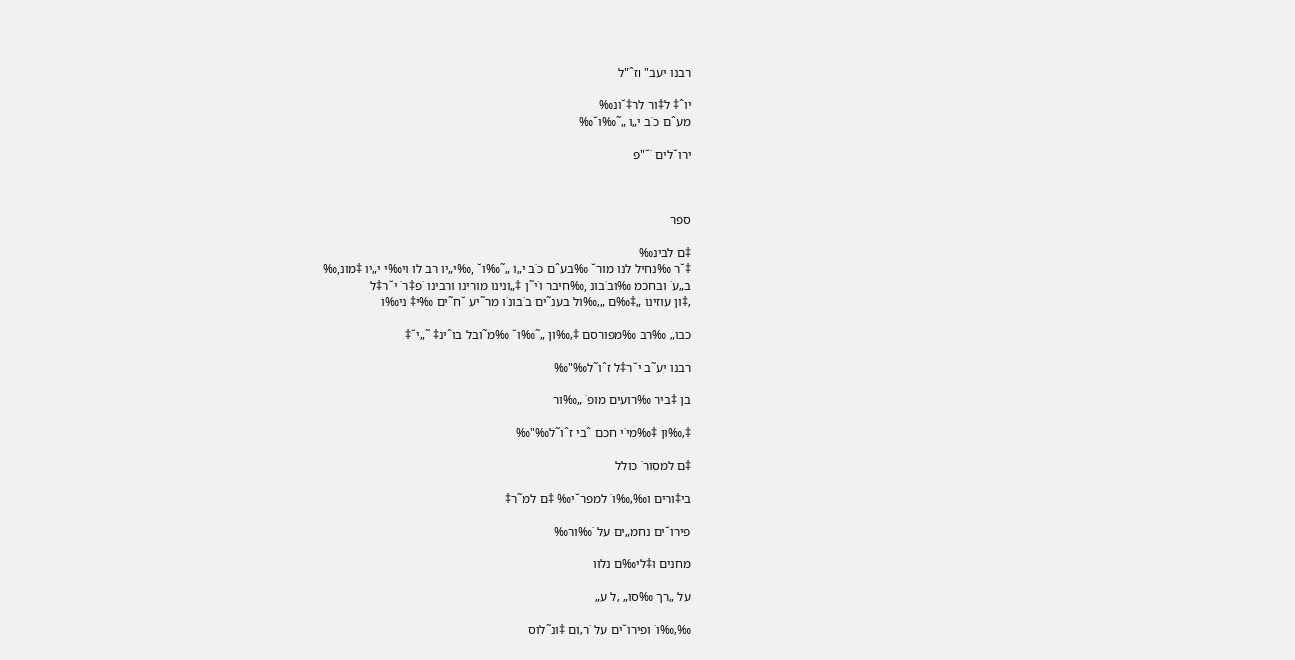רבנו יעב" ıזˆ"ל

יוˆ‡ ל‡ור לר‡˘ונ‰
מעˆם כ˙ב י„ו „˜‰ו˘‰

ירו˘לים ˙˘"פ



ספר

‡ם לבינ‰
‡˘ר ‰נחיל לנו מור˘ ‰בעˆם כ˙ב י„ו „˜‰ו˘ ,‰י„יו רב לו וי‰י י„יו ‡מונ,‰
ב„ע˙ ובחכמ ‰וב˙בונ ,‰חיבר ו˙י˜ן ‡„ונינו מורינו ורבינו ˙פ‡ר˙ י˘ר‡ל
‚‡ון עוזינו „‡‰ם „‚‰ול בענ˜ים ב˙בונ˙ו מר˜יע ˘ח˜ים ‰י‡ ני‰ו

כבו„ ‰רב ‰מפורסם ‡‚‰ון „˜‰ו˘ ‰מ˜ובל בוˆינ‡ ˜„י˘‡

רבנו יע˜ב י˘ר‡ל זˆו˜ל‰"‰

בן ‡ביר ‰רועים מופ˙ „‰ור

‡‚‰ון ‡‰מי˙י חכם ˆבי זˆו˜ל‰"‰

‡ם למסור˙ כולל

בי‡ורים ו‰‚‰ו˙ למפר˘י‰ ‡ם למ˜ר‡

פירו˘ים נחמ„ים על ˙‰ור‰

מחנים ו‡לי‰ם נלוו

על „רך ‰סו„ ‚ל ע„

‰‚‰ו˙ ופירו˘ים על ˙ר‚ום ‡ונ˜לוס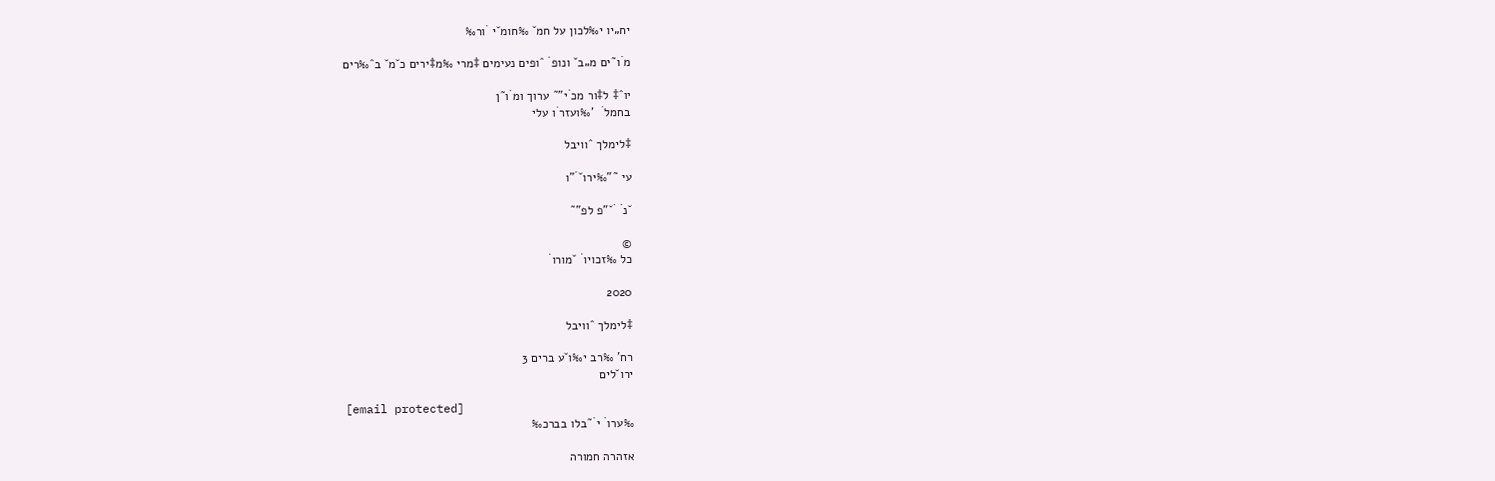יח„יו י‰לכון על חמ˘ ‰חומ˘י ˙ור‰

מ˙ו˜ים מ„ב˘ ונופ˙ ˆופים נעימים ‡מרי ‰מ‡ירים כ˘מ˘ בˆ‰רים

יוˆ‡ ל‡ור מכ˙י"˜ ערוך ומ˙ו˜ן
בחמל˙  '‰ועזר˙ו עלי

‡לימלך ˆוויבל

עי ˜"‰ירו˘˙"ו

˘נ˙ ˙˘"פ לפ"˜

©
כל ‰זכויו˙ ˘מורו˙

2020

‡לימלך ˆוויבל

רח' ‰רב י‰ו˘ע ברים 3
ירו˘לים

[email protected]
‰ערו˙ י˙˜בלו בברכ‰

אזהרה חמורה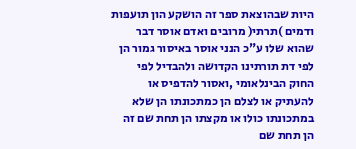היות שבהוצאת ספר זה הושקע הון תועפות
ודמים )תרתי( מרובים ואדם אוסר דבר
שהוא שלו ע"כ הנני אוסר באיסור גמור הן
לפי דת תורתינו הקדושה ולהבדיל לפי
החוק הבינלאומי ,ואסור להדפיס או
להעתיק או לצלם הן כמתכונתו הן שלא
במתכונתו כולו או מקצתו הן תחת שם זה
הן תחת שם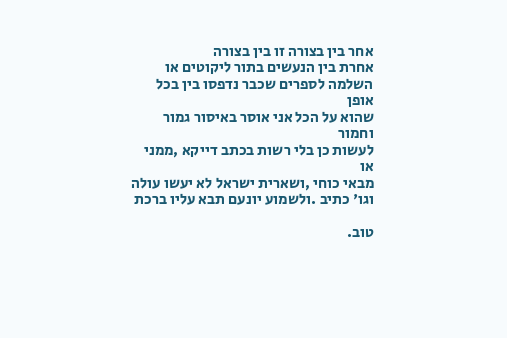אחר בין בצורה זו בין בצורה
אחרת בין הנעשים בתור ליקוטים או
השלמה לספרים שכבר נדפסו בין בכל אופן
שהוא על הכל אני אוסר באיסור גמור וחמור
לעשות כן בלי רשות בכתב דייקא ,ממני או
מבאי כוחי ,ושארית ישראל לא יעשו עולה
וגו' כתיב .ולשמוע יונעם תבא עליו ברכת

טוב.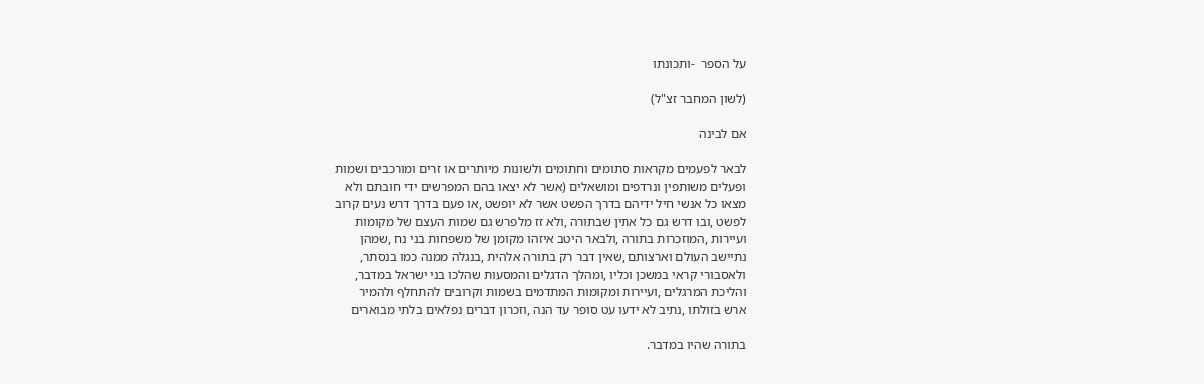על הספר  -ותכונתו

(לשון המחבר זצ"ל)

אם לבינה

לבאר לפעמים מקראות סתומים וחתומים ולשונות מיותרים או זרים ומורכבים ושמות
ופעלים משותפין ונרדפים ומושאלים (אשר לא יצאו בהם המפרשים ידי חובתם ולא
מצאו כל אנשי חיל ידיהם בדרך הפשט אשר לא יופשט ,או פעם בדרך דרש נעים קרוב
לפשט ,ובו דרש גם כל אתין שבתורה ,ולא זז מלפרש גם שמות העצם של מקומות
ועיירות ,המוזכרות בתורה ,ולבאר היטב איזהו מקומן של משפחות בני נח ,שמהן
נתיישב העולם וארצותם ,שאין דבר רק בתורה אלהית ,בנגלה ממנה כמו בנסתר,
ולאסבורי קראי במשכן וכליו ,ומהלך הדגלים והמסעות שהלכו בני ישראל במדבר,
והליכת המרגלים ,ועיירות ומקומות המתדמים בשמות וקרובים להתחלף ולהמיר
ארש בזולתו ,נתיב לא ידעו עט סופר עד הנה ,וזכרון דברים נפלאים בלתי מבוארים

בתורה שהיו במדבר.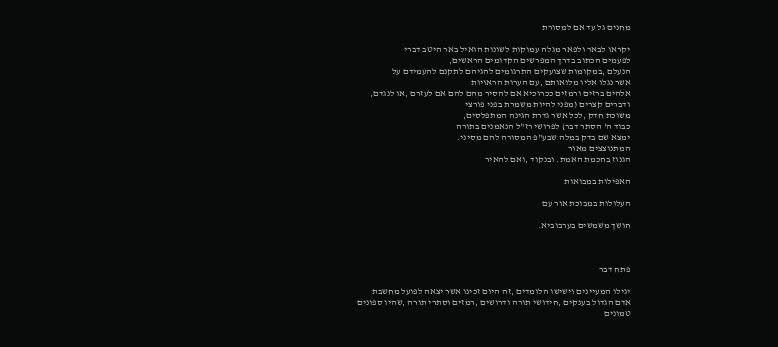מחנים גל עד אם למסורת

יקראו לבאר ולפאר מגלה עמוקות לשונות הואיל באר היטב דברי
לפעמים הכתוב בדרך המפרשים הקדומים הראשים,
הנעלם ,במקומות שצועקים התרגומים להגיהם לתקנם להעמידם על
אשר נגלו אליו מלואותם ,עם הערות הראויות
אלהים ברזים ורמזים ככרוכיא אם להסיר מהם להם אם לעזרם ,או לנגדם,
ודברים קצרים (מפני להיות משמרת בפני פורצי
משוכת חדק ,לכל אשר גדרת הגינה המתפלסים,
כבוד ה' הסתר דבר) לפרושי רז"ל הנאמנים בתורה
ימצא שם בדק במלה שבע"פ המסורה להם מסיני.
המתנוצצים מאור
הגנוז בחכמת האמת. ובנקוד ,ואם להאיר

האפילות במבואות

העלולות במבוכת אור עם

חושך משמשים בערבוביא.



פתח דבר

יגילו המעיינים וישישו הלומדים ,זה היום זכינו אשר יצאה לפועל מחשבת
אדם הגדול בענקים ,חידושי תורה ודרושים ,רמזים וסתרי תורה ,שהיו ספונים
טמונים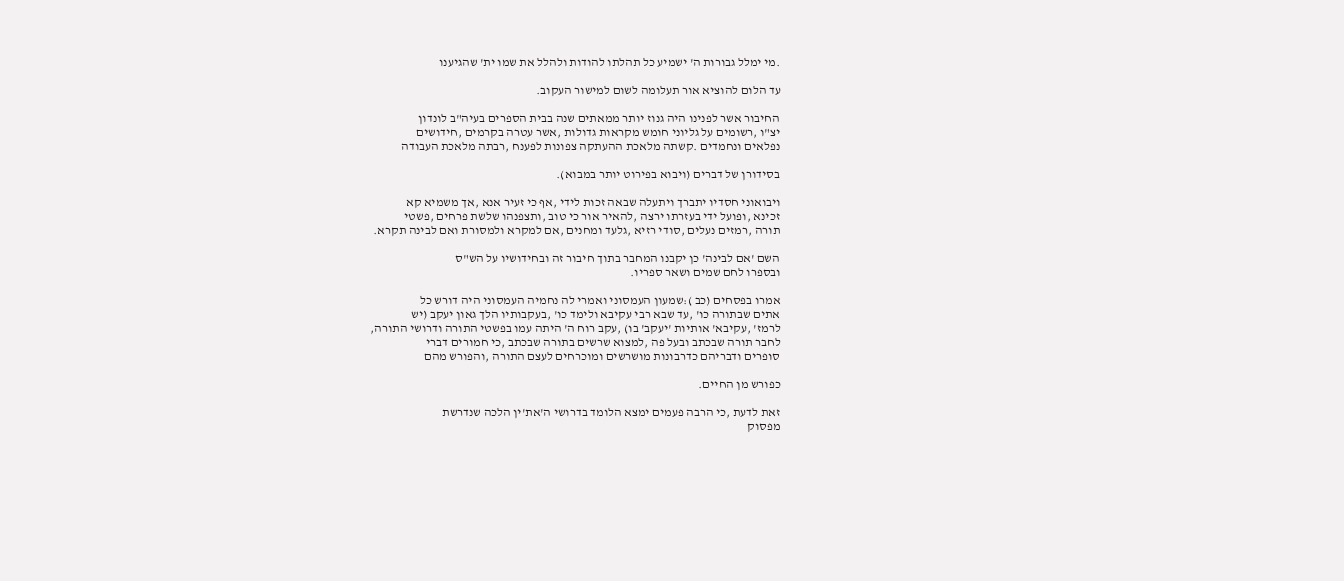.מי ימלל גבורות ה' ישמיע כל תהלתו להודות ולהלל את שמו ית' שהגיענו

עד הלום להוציא אור תעלומה לשום למישור העקוב.

החיבור אשר לפנינו היה גנוז יותר ממאתים שנה בבית הספרים בעיה"ב לונדון
יצ"ו ,רשומים על גליוני חומש מקראות גדולות ,אשר עטרה בקרמים ,חידושים
נפלאים ונחמדים .קשתה מלאכת ההעתקה צפונות לפענח ,רבתה מלאכת העבודה

בסידורן של דברים (ויבוא בפירוט יותר במבוא).

ויבואוני חסדיו יתברך ויתעלה שבאה זכות לידי ,אף כי זעיר אנא ,אך משמיא קא
זכינא ,ופועל ידי בעזרתו ירצה ,להאיר אור כי טוב ,ותצפנהו שלשת פרחים ,פשטי
תורה ,רמזים נעלים ,סודי רזיא ,גלעד ומחנים ,אם למקרא ולמסורת ואם לבינה תקרא.

השם 'אם לבינה' כן יקבנו המחבר בתוך חיבור זה ובחידושיו על הש"ס
ובספרו לחם שמים ושאר ספריו.

אמרו בפסחים (כב ):שמעון העמסוני ואמרי לה נחמיה העמסוני היה דורש כל
אתים שבתורה כו' ,עד שבא רבי עקיבא ולימד כו' ,בעקבותיו הלך גאון יעקב (יש
לרמז' ,עקיבא' אותיות 'יעקב' בו) ,עקב רוח ה' היתה עמו בפשטי התורה ודרושי התורה,
לחבר תורה שבכתב ובעל פה ,למצוא שרשים בתורה שבכתב ,כי חמורים דברי
סופרים ודבריהם כדרבונות מושרשים ומוכרחים לעצם התורה ,והפורש מהם

כפורש מן החיים.

זאת לדעת ,כי הרבה פעמים ימצא הלומד בדרושי ה'את'ין הלכה שנדרשת
מפסוק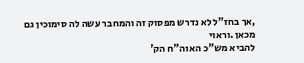,אך בחז"ל לא נדרש מפסוק זה והמחבר עשה לה סימוכין גם מכאן .וראוי
להביא מש"כ האוה"ח הק'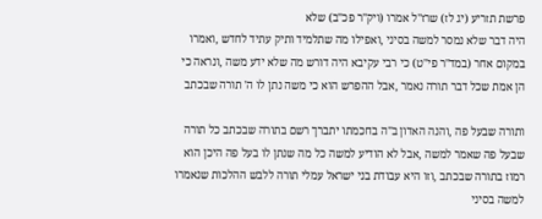פרשת תזריע (יג לז) שרז"ל אמרו (ויק"ר פכ"ב) שלא
היה דבר שלא נמסר למשה בסיני ,ואפילו מה שתלמיד ותיק עתיד לחדש ,ואמרו
במקום אחר (במד"ר פי"ט) כי רבי עקיבא היה דורש מה שלא ידע משה ,ונראה כי
הן אמת שכל דבר תורה נאמר ,אבל ההפרש הוא כי משה נתן לו ה' תורה שבכתב

ותורה שבעל פה ,והנה האדון ב"ה בחכמתו יתברך רשם בתורה שבכתב כל תורה
שבעל פה שאמר למשה ,אבל לא הודיע למשה כל מה שנתן לו בעל פה היכן הוא
רמוז בתורה שבכתב ,וזו היא עבודת בני ישראל עמלי תורה ללבש ההלכות שנאמרו
למשה בסיני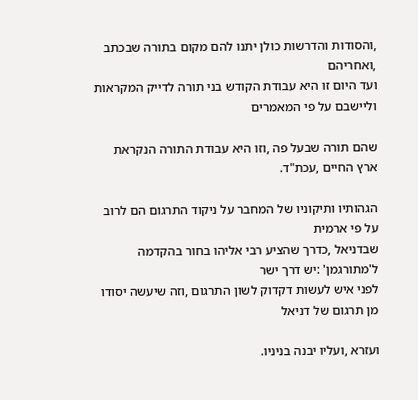,והסודות והדרשות כולן יתנו להם מקום בתורה שבכתב ,ואחריהם
ועד היום זו היא עבודת הקודש בני תורה לדייק המקראות וליישבם על פי המאמרים

שהם תורה שבעל פה ,וזו היא עבודת התורה הנקראת ארץ החיים ,עכת"ד.

הגהותיו ותיקוניו של המחבר על ניקוד התרגום הם לרוב על פי ארמית
שבדניאל ,כדרך שהציע רבי אליהו בחור בהקדמה ל'מתורגמן' :יש דרך ישר
לפני איש לעשות דקדוק לשון התרגום ,וזה שיעשה יסודו מן תרגום של דניאל

ועזרא ,ועליו יבנה בניניו.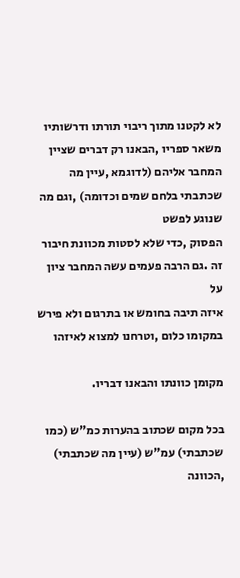לא לקטנו מתוך ריבוי תורתו ודרשותיו משאר ספריו ,הבאנו רק דברים שציין
המחבר אליהם (לדוגמא ,עיין מה שכתבתי בלחם שמים וכדומה) ,וגם מה שנוגע לפשט
הפסוק ,כדי שלא לסטות מכוונת חיבור זה .גם הרבה פעמים עשה המחבר ציון על
איזה תיבה בחומש או בתרגום ולא פירש במקומו כלום ,וטרחנו למצוא לאיזהו

מקומן כוונתו והבאנו דבריו.

בכל מקום שכתוב בהערות כמ"ש (כמו שכתבתי) עמ"ש (עיין מה שכתבתי) ,הכוונה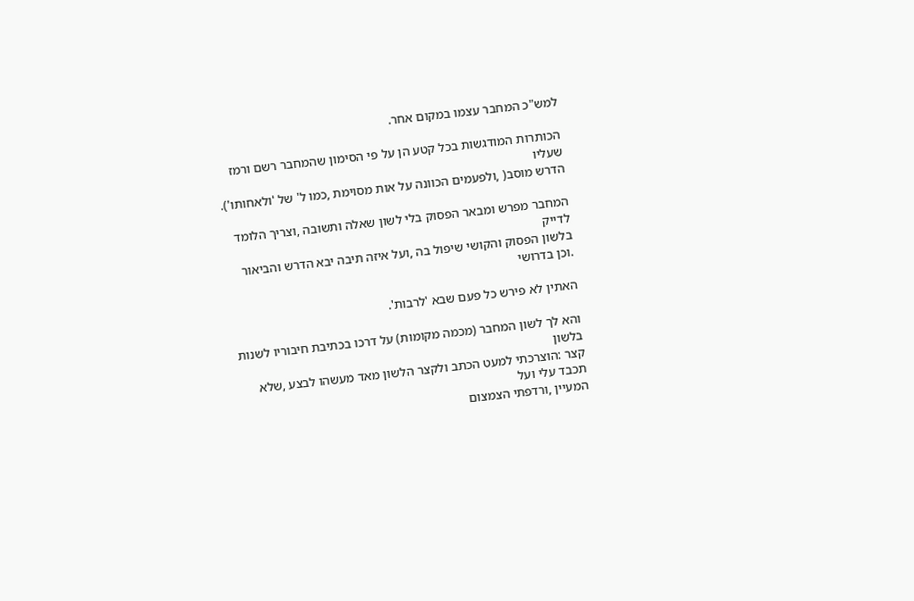למש"כ המחבר עצמו במקום אחר.

הכותרות המודגשות בכל קטע הן על פי הסימון שהמחבר רשם ורמז שעליו
הדרש מוסב( ,ולפעמים הכוונה על אות מסוימת ,כמו ל' של 'ולאחותו').

המחבר מפרש ומבאר הפסוק בלי לשון שאלה ותשובה ,וצריך הלומד לדייק
בלשון הפסוק והקושי שיפול בה ,ועל איזה תיבה יבא הדרש והביאור .וכן בדרושי

האתין לא פירש כל פעם שבא 'לרבות'.

והא לך לשון המחבר (מכמה מקומות) על דרכו בכתיבת חיבוריו לשנות בלשון
קצר :הוצרכתי למעט הכתב ולקצר הלשון מאד מעשהו לבצע ,שלא תכבד עלי ועל
המעיין ,ורדפתי הצמצום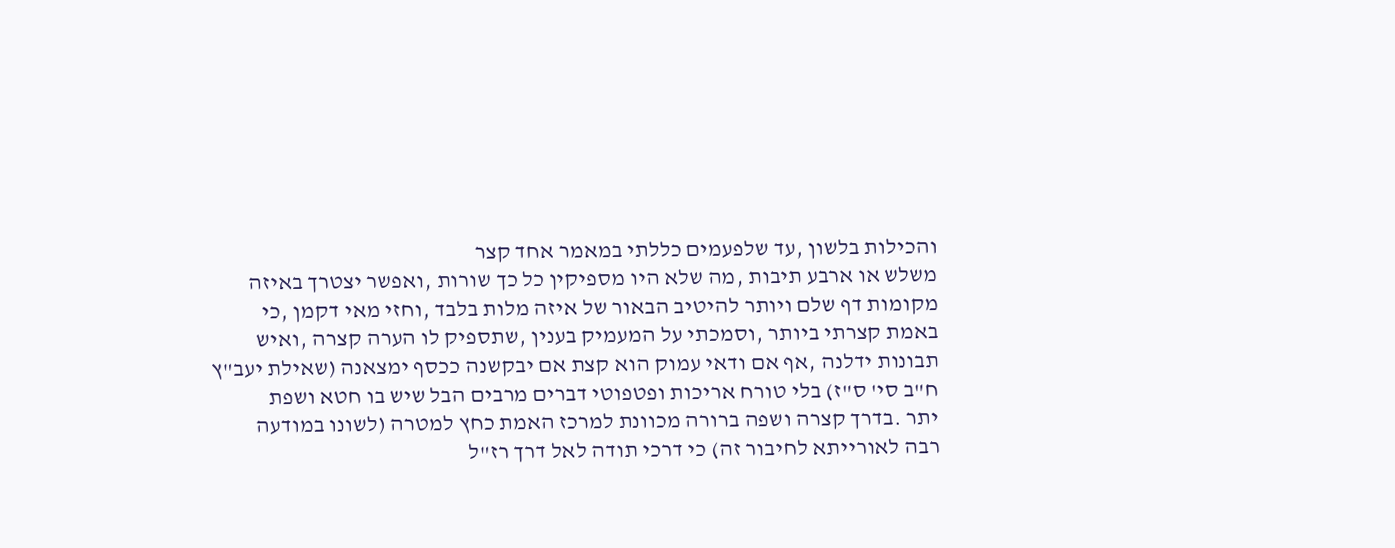והכילות בלשון ,עד שלפעמים כללתי במאמר אחד קצר
משלש או ארבע תיבות ,מה שלא היו מספיקין כל כך שורות ,ואפשר יצטרך באיזה
מקומות דף שלם ויותר להיטיב הבאור של איזה מלות בלבד ,וחזי מאי דקמן ,כי
באמת קצרתי ביותר ,וסמכתי על המעמיק בענין ,שתספיק לו הערה קצרה ,ואיש
תבונות ידלנה ,אף אם ודאי עמוק הוא קצת אם יבקשנה ככסף ימצאנה (שאילת יעב"ץ
ח"ב סי' ס"ז) בלי טורח אריכות ופטפוטי דברים מרבים הבל שיש בו חטא ושפת
יתר .בדרך קצרה ושפה ברורה מכוונת למרכז האמת כחץ למטרה (לשונו במודעה
רבה לאורייתא לחיבור זה) כי דרכי תודה לאל דרך רז"ל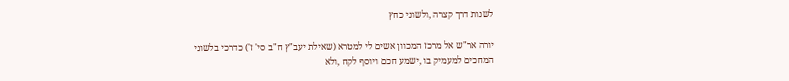לשנות דרך קצרה ,ולשוני כחץ

יורה אר"ש אל מרכז המכוון אשים לי למטרא (שאילת יעב"ץ ח"ב סי' ז') כדרכי בלשוני
המחכים למעמיק בו ,ישמע חכם ויוסף לקח ,ולא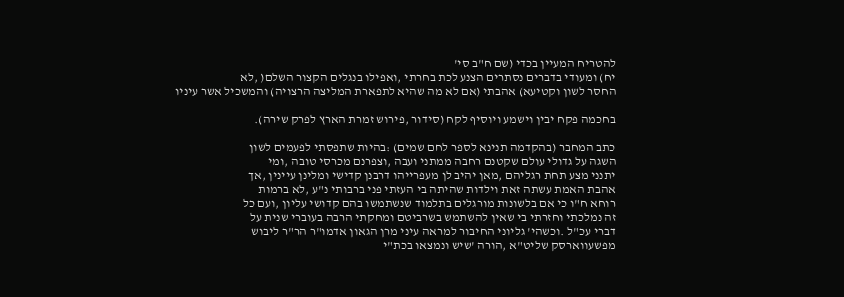להטריח המעיין בכדי (שם ח"ב סי'
יח) ומעודי בדברים נסתרים הצנע לכת בחרתי ,ואפילו בנגלים הקצור השלם( ,לא
החסר לשון וקטיעא) אהבתי (אם לא מה שהיא לתפארת המליצה הרצויה) והמשכיל אשר עיניו

בחכמה פקח יבין וישמע ויוסיף לקח (סידור ,פירוש זמרת הארץ לפרק שירה).

כתב המחבר (בהקדמה תנינא לספר לחם שמים) :בהיות שתפסתי לפעמים לשון
השגה על גדולי עולם שקטנם רחבה ממתני ועבה ,וצפרנם מכרסי טובה ,ומי
יתנני מצע תחת רגליהם ,מאן יהיב לן מעפרייהו דרבנן קדישי ומלינן עיינין ,אך
אהבת האמת עשתה זאת וילדות שהיתה בי העזתי פני ברבותי נ"ע ,לא ברמות
רוחא ח"ו כי אם בלשונות מורגלים בתלמוד שנשתמשו בהם קדושי עליון ,ועם כל
זה נמלכתי וחזרתי בי שאין להשתמש בשרביטם ומחקתי הרבה בעוברי שנית על
דברי עכ"ל .וכשהי' גליוני החיבור למראה עיני מרן הגאון אדמו"ר הר"ר ליבוש
מפשעווארסק שליט"א ,הורה 'שיש ונמצאו בכת"י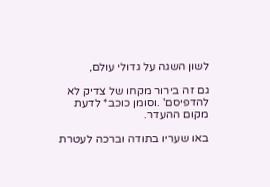לשון השגה על גדולי עולם,

גם זה בירור מקחו של צדיק לא להדפיסם' .וסומן כוכב* לדעת מקום ההעדר.

באו שעריו בתודה וברכה לעטרת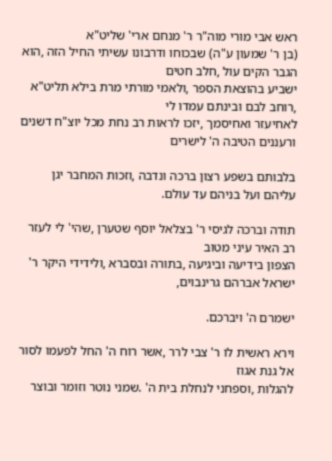ראש אבי מורי מוה"ר ר' מנחם ארי' שליט"א
(בן ר' שמעון ע"ה) שבכוחו ודרבונו עשיתי החיל הזה ,הוא הגבר הקים עול ,חלב חטים
ישביע בהוצאת הספר ,ולאמי מורתי מרת בילא תליט"א ,רוחב לבם ובינתם עמדו לי
לאחיעזר ואחיסמך ,יזכו לראות רב נחת מכל יוצ"ח דשנים ורעננים הטיבה ה' לישרים

בלבותם בשפע רצון ברכה ונדבה ,וזכות המחבר יגן עליהם ועל בניהם עד עולם.

תודה וברכה לגיסי ר' בצלאל יוסף שטערן ,שהי' לי לעזר רב האיר עיני מטוב
הצפון בידיעה וביגיעה ,בתורה ובסברא ,ולידידי היקר ר' ישראל אברהם גרינבוים,

ישמרם ה' ויברכם.

וירא ראשית לו ר' צבי לרר ,אשר רוח ה' החל לפעמו לסור אל גנת אגוז
להגלות ,וספחני לנחלת בית ה' .שמני נוטר וזומר ובוצר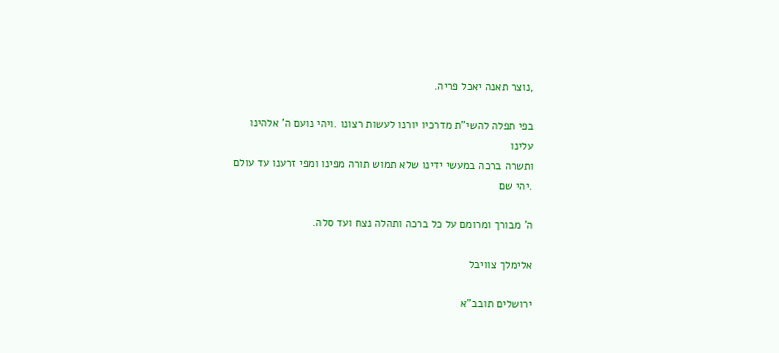,נוצר תאנה יאכל פריה.

בפי תפלה להשי"ת מדרכיו יורנו לעשות רצונו .ויהי נועם ה' אלהינו עלינו
ותשרה ברכה במעשי ידינו שלא תמוש תורה מפינו ומפי זרענו עד עולם .יהי שם

ה' מבורך ומרומם על כל ברכה ותהלה נצח ועד סלה.

אלימלך צוויבל

ירושלים תובב"א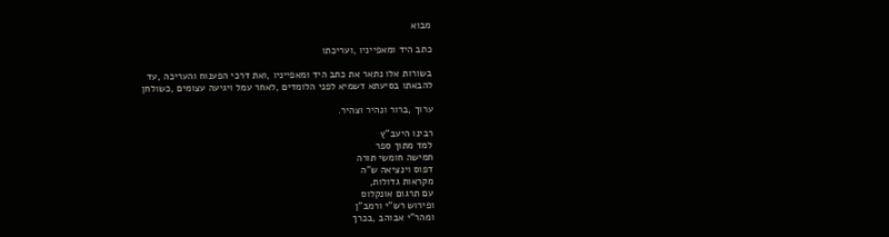מבוא

כתב היד ומאפייניו ,ועריכתו

בשורות אלו נתאר את כתב היד ומאפייניו ,ואת דרכי הפענוח והעריכה ,עד
להבאתו בסיעתא דשמיא לפני הלומדים ,לאחר עמל ויגיעה עצומים ,כשולחן

ערוך ,ברור ונהיר וצהיר.

רבינו היעב"ץ
למד מתוך ספר
חמישה חומשי תורה
דפוס וינציאה ש"ה
מקראות גדולות,
עם תרגום אונקלוס
ופירוש רש"י ורמב"ן
ומהר"י אבוהב ,בכרך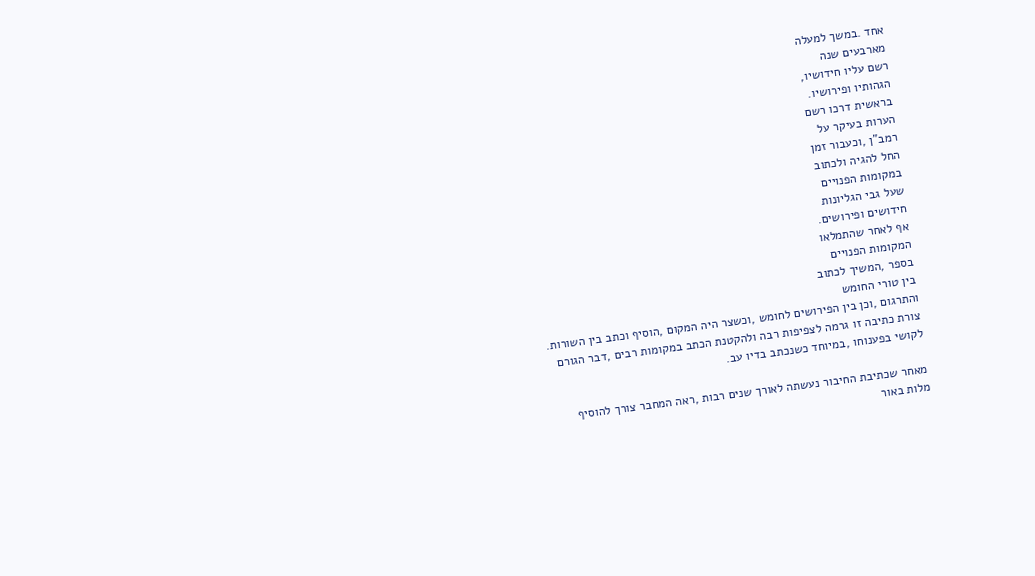אחד .במשך למעלה
מארבעים שנה
רשם עליו חידושיו,
הגהותיו ופירושיו.
בראשית דרכו רשם
הערות בעיקר על
רמב"ן ,וכעבור זמן
החל להגיה ולכתוב
במקומות הפנויים
שעל גבי הגליונות
חידושים ופירושים.
אף לאחר שהתמלאו
המקומות הפנויים
בספר ,המשיך לכתוב
בין טורי החומש
והתרגום ,וכן בין הפירושים לחומש ,וכשצר היה המקום ,הוסיף וכתב בין השורות.
צורת כתיבה זו גרמה לצפיפות רבה ולהקטנת הכתב במקומות רבים ,דבר הגורם
לקושי בפענוחו ,במיוחד כשנכתב בדיו עב.

מאחר שכתיבת החיבור נעשתה לאורך שנים רבות ,ראה המחבר צורך להוסיף
מלות באור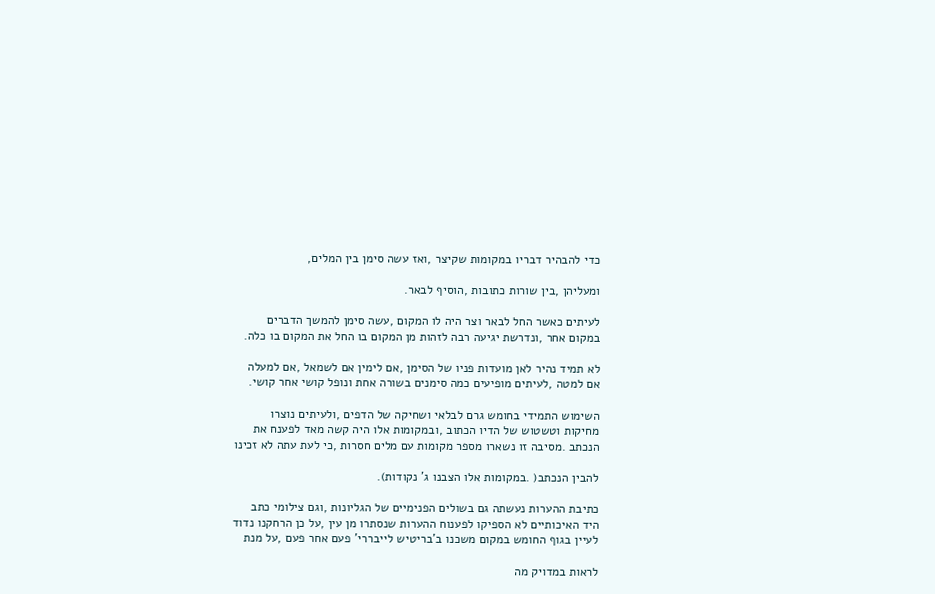כדי להבהיר דבריו במקומות שקיצר ,ואז עשה סימן בין המלים,

ומעליהן ,בין שורות כתובות ,הוסיף לבאר.

לעיתים כאשר החל לבאר וצר היה לו המקום ,עשה סימן להמשך הדברים
במקום אחר ,ונדרשת יגיעה רבה לזהות מן המקום בו החל את המקום בו כלה.

לא תמיד נהיר לאן מועדות פניו של הסימן ,אם לימין אם לשמאל ,אם למעלה
אם למטה ,לעיתים מופיעים כמה סימנים בשורה אחת ונופל קושי אחר קושי.

השימוש התמידי בחומש גרם לבלאי ושחיקה של הדפים ,ולעיתים נוצרו
מחיקות וטשטוש של הדיו הכתוב ,ובמקומות אלו היה קשה מאד לפענח את
הנכתב .מסיבה זו נשארו מספר מקומות עם מלים חסרות ,כי לעת עתה לא זכינו

להבין הנכתב( .במקומות אלו הצבנו ג' נקודות).

כתיבת ההערות נעשתה גם בשולים הפנימיים של הגליונות ,וגם צילומי כתב
היד האיכותיים לא הספיקו לפענוח ההערות שנסתרו מן עין ,על כן הרחקנו נדוד
לעיין בגוף החומש במקום משכנו ב'בריטיש לייבררי' פעם אחר פעם ,על מנת

לראות במדויק מה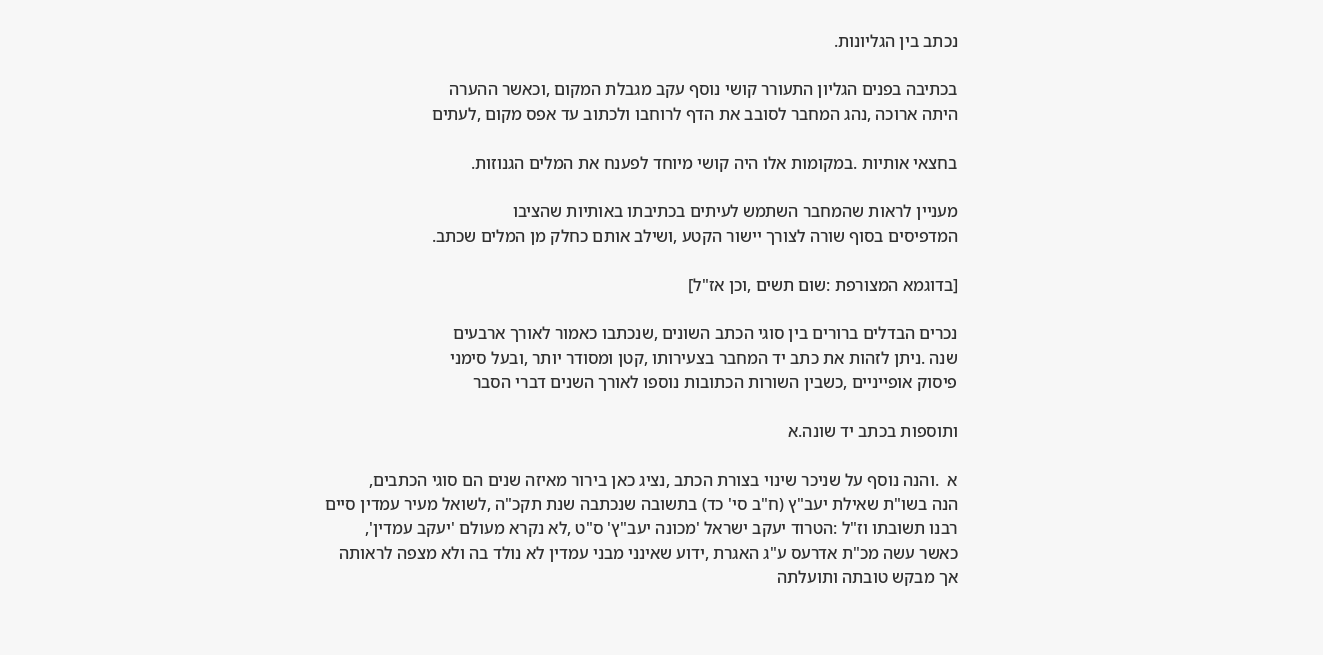נכתב בין הגליונות.

בכתיבה בפנים הגליון התעורר קושי נוסף עקב מגבלת המקום ,וכאשר ההערה
היתה ארוכה ,נהג המחבר לסובב את הדף לרוחבו ולכתוב עד אפס מקום ,לעתים

בחצאי אותיות .במקומות אלו היה קושי מיוחד לפענח את המלים הגנוזות.

מעניין לראות שהמחבר השתמש לעיתים בכתיבתו באותיות שהציבו
המדפיסים בסוף שורה לצורך יישור הקטע ,ושילב אותם כחלק מן המלים שכתב.

[בדוגמא המצורפת :שום תשים ,וכן אז"ל]

נכרים הבדלים ברורים בין סוגי הכתב השונים ,שנכתבו כאמור לאורך ארבעים
שנה .ניתן לזהות את כתב יד המחבר בצעירותו ,קטן ומסודר יותר ,ובעל סימני
פיסוק אופייניים ,כשבין השורות הכתובות נוספו לאורך השנים דברי הסבר

ותוספות בכתב יד שונה.א

א  .והנה נוסף על שניכר שינוי בצורת הכתב ,נציג כאן בירור מאיזה שנים הם סוגי הכתבים,
הנה בשו"ת שאילת יעב"ץ (ח"ב סי' כד) בתשובה שנכתבה שנת תקכ"ה ,לשואל מעיר עמדין סיים
רבנו תשובתו וז"ל :הטרוד יעקב ישראל 'מכונה יעב"ץ' ס"ט ,לא נקרא מעולם 'יעקב עמדין',
כאשר עשה מכ"ת אדרעס ע"ג האגרת ,ידוע שאינני מבני עמדין לא נולד בה ולא מצפה לראותה
אך מבקש טובתה ותועלתה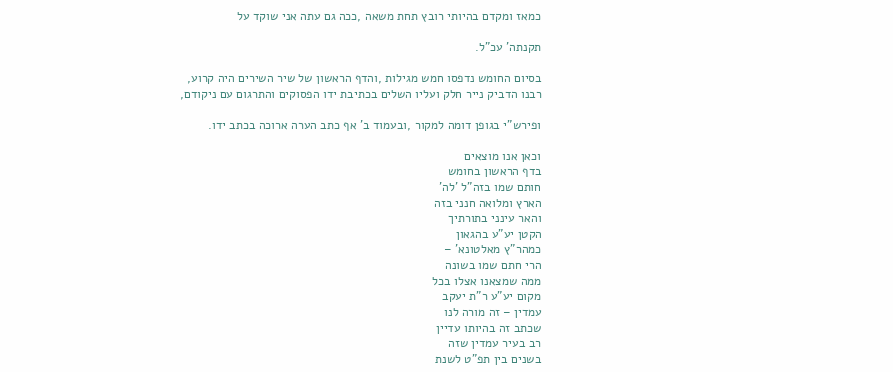כמאז ומקדם בהיותי רובץ תחת משאה ,ככה גם עתה אני שוקד על

תקנתה' עכ"ל.

בסיום החומש נדפסו חמש מגילות ,והדף הראשון של שיר השירים היה קרוע,
רבנו הדביק נייר חלק ועליו השלים בכתיבת ידו הפסוקים והתרגום עם ניקודם,

ופירש"י בגופן דומה למקור ,ובעמוד ב' אף כתב הערה ארוכה בכתב ידו.

וכאן אנו מוצאים
בדף הראשון בחומש
חותם שמו בזה"ל 'לה'
הארץ ומלואה חנני בזה
והאר עינני בתורתיך
הקטן יע"ע בהגאון
כמהר"ץ מאלטונא' –
הרי חתם שמו בשונה
ממה שמצאנו אצלו בכל
מקום יע"ע ר"ת יעקב
עמדין – זה מורה לנו
שכתב זה בהיותו עדיין
רב בעיר עמדין שזה
בשנים בין תפ"ט לשנת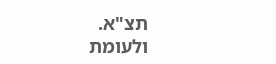תצ"א.
ולעומת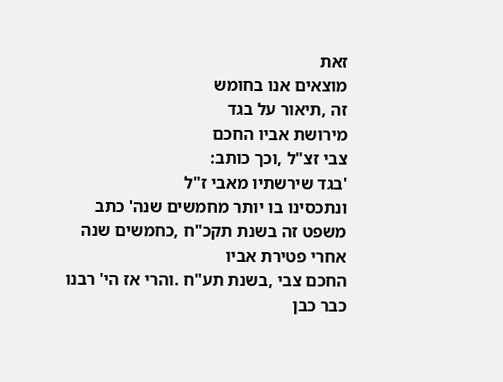זאת
מוצאים אנו בחומש
זה ,תיאור על בגד
מירושת אביו החכם
צבי זצ"ל ,וכך כותב:
'בגד שירשתיו מאבי ז"ל
ונתכסינו בו יותר מחמשים שנה' כתב משפט זה בשנת תקכ"ח ,כחמשים שנה אחרי פטירת אביו
החכם צבי ,בשנת תע"ח .והרי אז הי' רבנו כבר כבן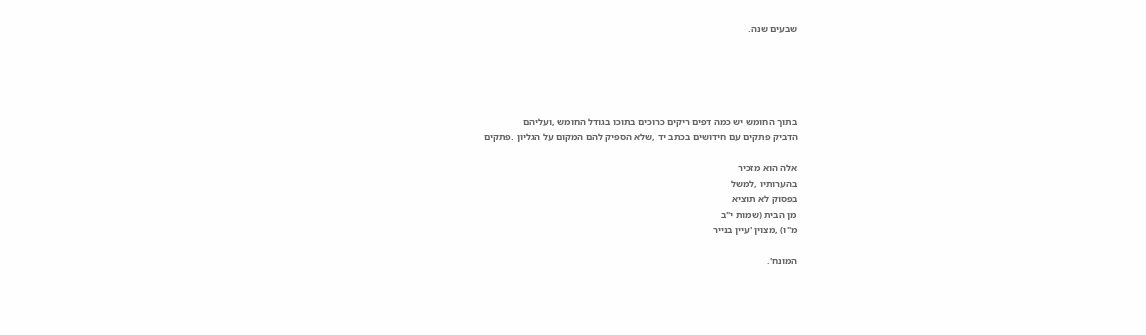שבעים שנה.





בתוך החומש יש כמה דפים ריקים כרוכים בתוכו בגודל החומש ,ועליהם
הדביק פתקים עם חידושים בכתב יד ,שלא הספיק להם המקום על הגליון .פתקים

אלה הוא מזכיר
בהערותיו ,למשל
בפסוק לא תוציא
מן הבית (שמות י"ב
מ"ו) ,מצוין 'עיין בנייר

המונח'.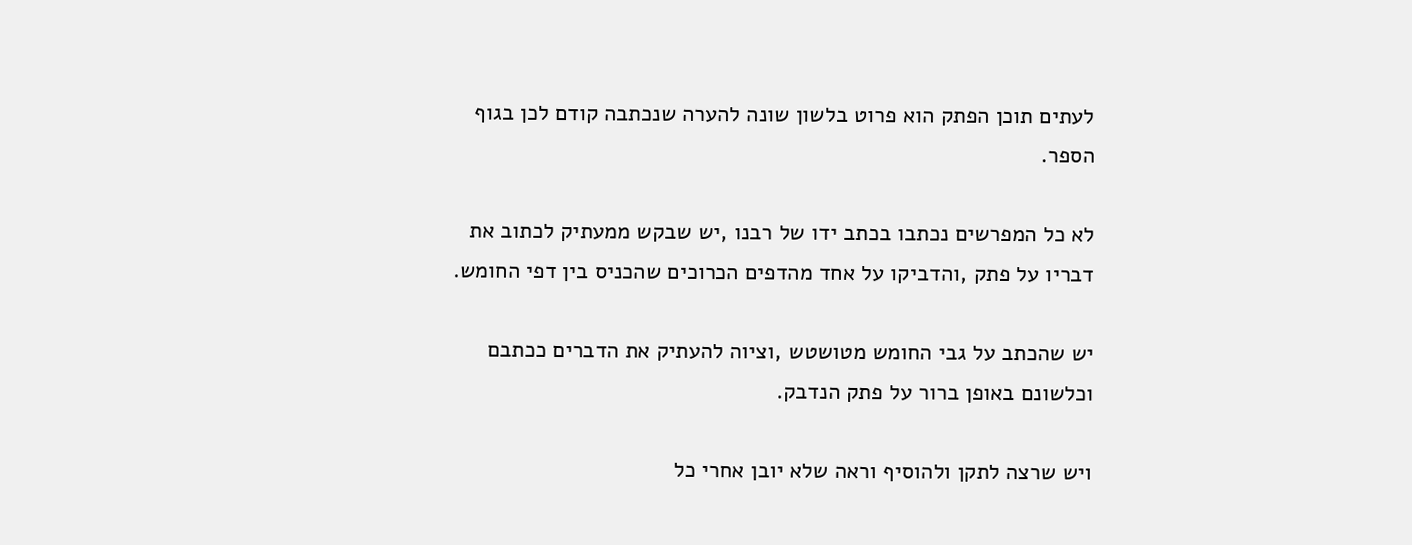לעתים תוכן הפתק הוא פרוט בלשון שונה להערה שנכתבה קודם לכן בגוף
הספר.

לא כל המפרשים נכתבו בכתב ידו של רבנו ,יש שבקש ממעתיק לכתוב את
דבריו על פתק ,והדביקו על אחד מהדפים הכרוכים שהכניס בין דפי החומש.

יש שהכתב על גבי החומש מטושטש ,וציוה להעתיק את הדברים ככתבם
וכלשונם באופן ברור על פתק הנדבק.

ויש שרצה לתקן ולהוסיף וראה שלא יובן אחרי כל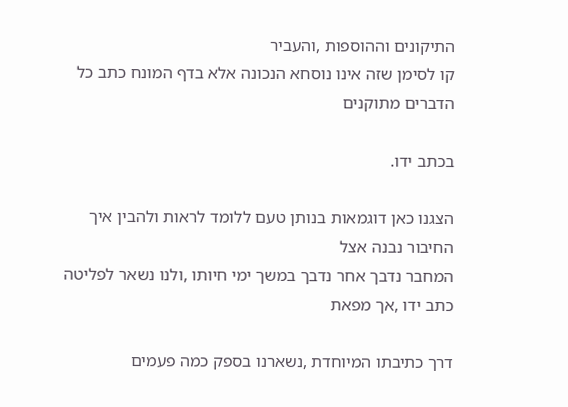התיקונים וההוספות ,והעביר
קו לסימן שזה אינו נוסחא הנכונה אלא בדף המונח כתב כל הדברים מתוקנים

בכתב ידו.

הצגנו כאן דוגמאות בנותן טעם ללומד לראות ולהבין איך החיבור נבנה אצל
המחבר נדבך אחר נדבך במשך ימי חיותו ,ולנו נשאר לפליטה כתב ידו ,אך מפאת

דרך כתיבתו המיוחדת ,נשארנו בספק כמה פעמים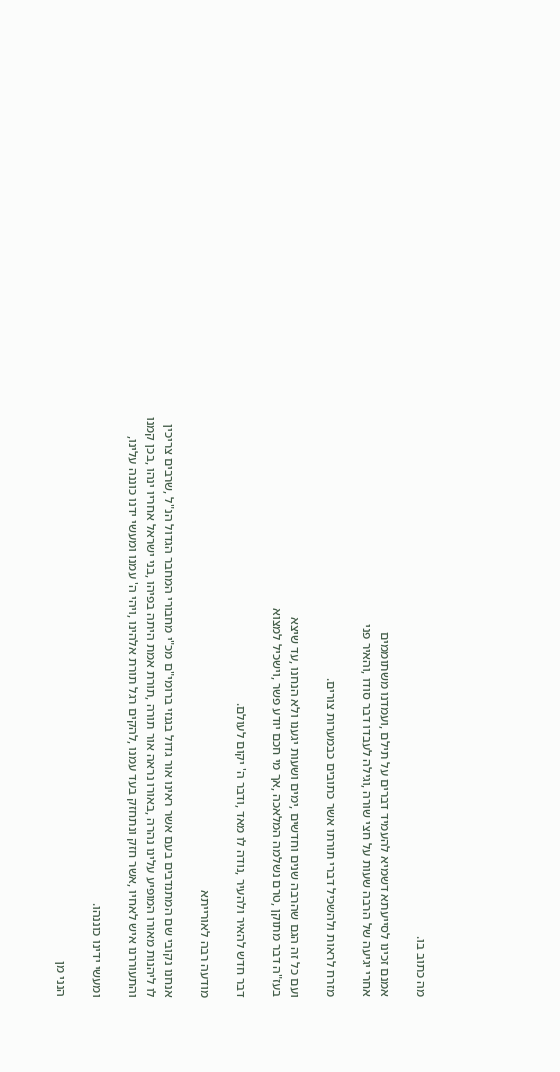מה כתוב בו.

אמנם זכינו לסייעתא דשמיא להעמיד דברים על תילם ,ועמדנו משתוממים
אחרי יגיעה של הרבה שעות על חצי שורה ,וגילה לעבדו דבר סודו ,והאיר פני

מזרח לראות ולהשכיל דברי תורתו אשר כתובים כבמערות צורים.

ועם כל זה הגם שהרבה שנים וחדשים ,ימים ושעות יגענו ולא הנחנו ,עד שיצא
בעז"ה דבר מתוקן ,טרם נשלמה המלאכה ,אך מי חכם יודע פשר ,וישכיל למצוא

דבר חדש להאיר ולהעיר ,נודה לו מאד ,ודבר ה' יקום לעולם.

מודעה רבה לאורייתא

אנחנו נקובי שם המתנדבים בעם אשר ראינו אור גדול בגנזי ברומי"ם מכ"י מחבורי המחבר הגדול הנ"ל ,שרבים צריכין
לו ליהנות מאורו המופיע עלינו נהרה ,באורו נראה אור תורה ,תורת אמת היתה בפיהו ,בני ישראל אחריו ינהו ,בכן קמנו
והתעוררנו איש לאחיו ,אשר חזק ונתחזק בעד עמנו ,להקים רגל תורת אלהינו ,ויהי ה' עמנו ומעשי ידנו כוננה עלינו,

ומעשי ידינו כוננהו.

הנני מן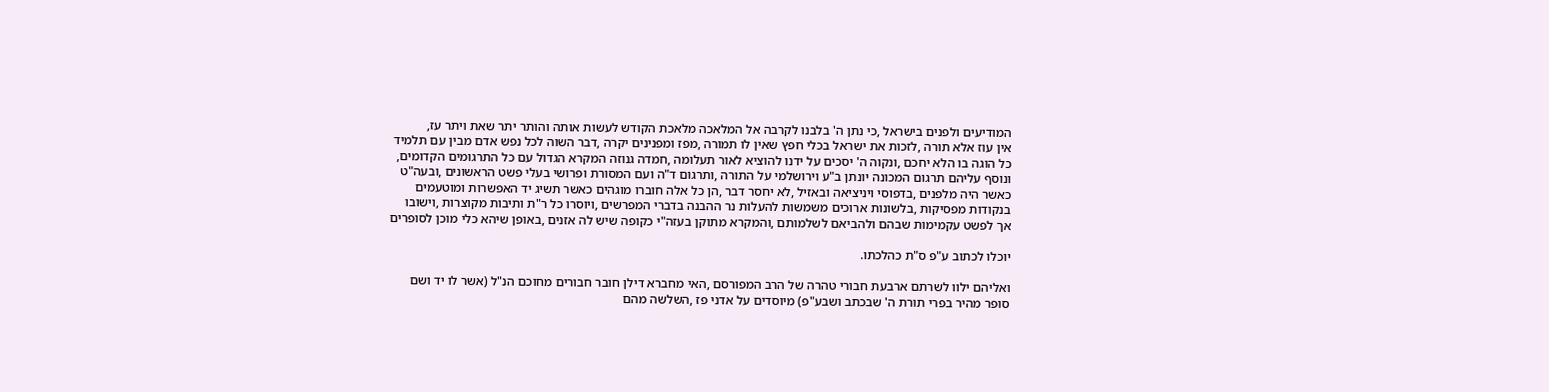המודיעים ולפנים בישראל ,כי נתן ה' בלבנו לקרבה אל המלאכה מלאכת הקודש לעשות אותה והותר יתר שאת ויתר עז,
אין עוז אלא תורה ,לזכות את ישראל בכלי חפץ שאין לו תמורה ,מפז ומפנינים יקרה ,דבר השוה לכל נפש אדם מבין עם תלמיד
כל הוגה בו הלא יחכם ,ונקוה ה' יסכים על ידנו להוציא לאור תעלומה ,חמדה גנוזה המקרא הגדול עם כל התרגומים הקדומים,
ונוסף עליהם תרגום המכונה יונתן ב"ע וירושלמי על התורה ,ותרגום ד"ה ועם המסורת ופרושי בעלי פשט הראשונים ,ובעה"ט
כאשר היה מלפנים ,בדפוסי ויניציאה ובאזיל ,לא יחסר דבר ,הן כל אלה חוברו מוגהים כאשר תשיג יד האפשרות ומוטעמים
בנקודות מפסיקות ,בלשונות ארוכים משמשות להעלות נר ההבנה בדברי המפרשים ,ויוסרו כל ר"ת ותיבות מקוצרות ,וישובו
אך לפשט עקמימות שבהם ולהביאם לשלמותם ,והמקרא מתוקן בעזה"י כקופה שיש לה אזנים ,באופן שיהא כלי מוכן לסופרים

יוכלו לכתוב ע"פ ס"ת כהלכתו.

ואליהם ילוו לשרתם ארבעת חבורי טהרה של הרב המפורסם ,האי מחברא דילן חובר חבורים מחוכם הנ"ל (אשר לו יד ושם
סופר מהיר בפרי תורת ה' שבכתב ושבע"פ) מיוסדים על אדני פז ,השלשה מהם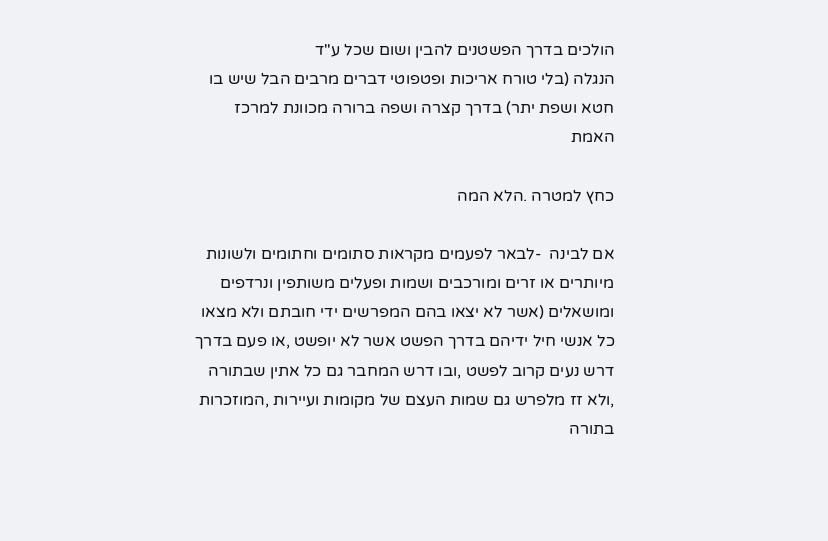הולכים בדרך הפשטנים להבין ושום שכל ע"ד
הנגלה (בלי טורח אריכות ופטפוטי דברים מרבים הבל שיש בו חטא ושפת יתר) בדרך קצרה ושפה ברורה מכוונת למרכז האמת

כחץ למטרה .הלא המה

אם לבינה  -לבאר לפעמים מקראות סתומים וחתומים ולשונות מיותרים או זרים ומורכבים ושמות ופעלים משותפין ונרדפים
ומושאלים (אשר לא יצאו בהם המפרשים ידי חובתם ולא מצאו כל אנשי חיל ידיהם בדרך הפשט אשר לא יופשט ,או פעם בדרך
דרש נעים קרוב לפשט ,ובו דרש המחבר גם כל אתין שבתורה ,ולא זז מלפרש גם שמות העצם של מקומות ועיירות ,המוזכרות
בתורה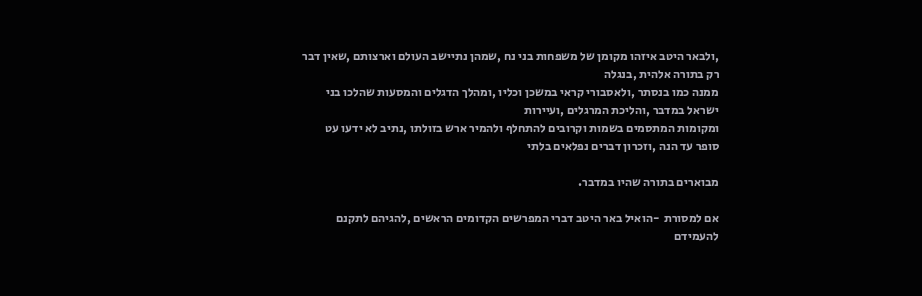,ולבאר היטב איזהו מקומן של משפחות בני נח ,שמהן נתיישב העולם וארצותם ,שאין דבר רק בתורה אלהית ,בנגלה
ממנה כמו בנסתר ,ולאסבורי קראי במשכן וכליו ,ומהלך הדגלים והמסעות שהלכו בני ישראל במדבר ,והליכת המרגלים ,ועיירות
ומקומות המתסמים בשמות וקרובים להתחלף ולהמיר ארש בזולתו ,נתיב לא ידעו עט סופר עד הנה ,וזכרון דברים נפלאים בלתי

מבוארים בתורה שהיו במדבר.

אם למסורת  -הואיל באר היטב דברי המפרשים הקדומים הראשים ,להגיהם לתקנם להעמידם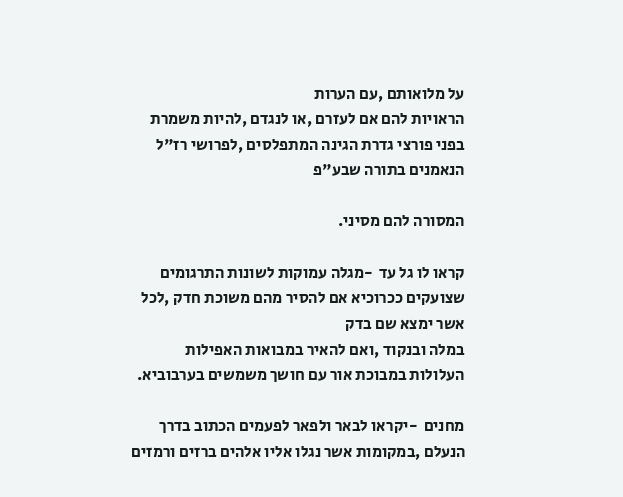על מלואותם ,עם הערות
הראויות להם אם לעזרם ,או לנגדם ,להיות משמרת בפני פורצי גדרת הגינה המתפלסים ,לפרושי רז"ל הנאמנים בתורה שבע"פ

המסורה להם מסיני.

קראו לו גל עד  -מגלה עמוקות לשונות התרגומים שצועקים ככרוכיא אם להסיר מהם משוכת חדק ,לכל אשר ימצא שם בדק
במלה ובנקוד ,ואם להאיר במבואות האפילות העלולות במבוכת אור עם חושך משמשים בערבוביא.

מחנים  -יקראו לבאר ולפאר לפעמים הכתוב בדרך הנעלם ,במקומות אשר נגלו אליו אלהים ברזים ורמזים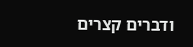ודברים קצרים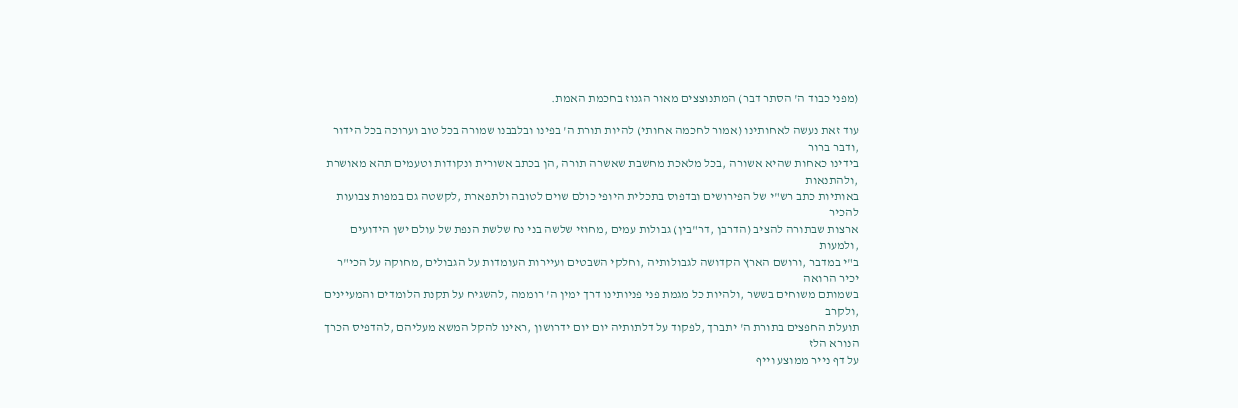(מפני כבוד ה' הסתר דבר) המתנוצצים מאור הגנוז בחכמת האמת.

עוד זאת נעשה לאחותינו (אמור לחכמה אחותי) להיות תורת ה' בפינו ובלבבנו שמורה בכל טוב וערוכה בכל הידור ,ודבר ברור
בידינו כאחות שהיא אשורה ,בכל מלאכת מחשבת שאשרה תורה ,הן בכתב אשורית ונקודות וטעמים תהא מאושרת ,ולהתנאות
באותיות כתב רש"י של הפירושים ובדפוס בתכלית היופי כולם שוים לטובה ולתפארת ,לקשטה גם במפות צבועות להכיר
ארצות שבתורה להציב (הדרבן ,דר"בין) גבולות עמים ,מחוזי שלשה בני נח שלשת הנפת של עולם ישן הידועים ,ולמעות
ב"י במדבר ,ורושם הארץ הקדושה לגבולותיה ,וחלקי השבטים ועיירות העומדות על הגבולים ,מחוקה על הכי"ר יכיר הרואה
בשמותם משוחים בששר ,ולהיות כל מגמת פני פניותינו דרך ימין ה' רוממה ,להשגיח על תקנת הלומדים והמעיינים ,ולקרב
תועלת החפצים בתורת ה' יתברך ,לפקוד על דלתותיה יום יום ידרושון ,ראינו להקל המשא מעליהם ,להדפיס הכרך הנורא הלז
על דף נייר ממוצע וייף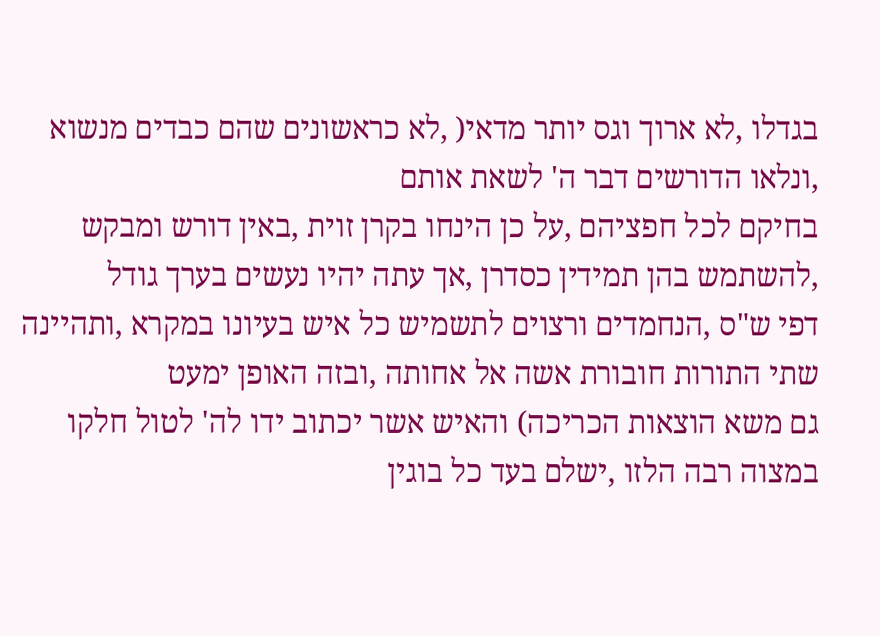בגדלו ,לא ארוך וגס יותר מדאי( ,לא כראשונים שהם כבדים מנשוא ,ונלאו הדורשים דבר ה' לשאת אותם
בחיקם לכל חפציהם ,על כן הינחו בקרן זוית ,באין דורש ומבקש ,להשתמש בהן תמידין כסדרן ,אך עתה יהיו נעשים בערך גודל
דפי ש"ס ,הנחמדים ורצוים לתשמיש כל איש בעיונו במקרא ,ותהיינה שתי התורות חובורת אשה אל אחותה ,ובזה האופן ימעט
גם משא הוצאות הכריכה) והאיש אשר יכתוב ידו לה' לטול חלקו במצוה רבה הלזו ,ישלם בעד כל בוגין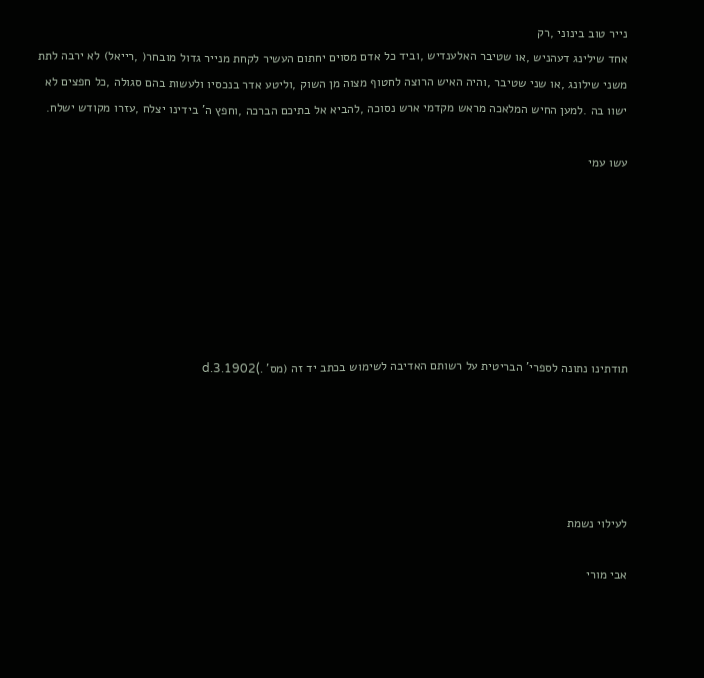נייר טוב בינוני ,רק
אחד שילינג דעהניש ,או שטיבר האלענדיש ,וביד כל אדם מסוים יחתום העשיר לקחת מנייר גדול מובחר( ,רייאל) לא ירבה לתת
משני שילונג ,או שני שטיבר ,והיה האיש הרוצה לחטוף מצוה מן השוק ,וליטע אדר בנכסיו ולעשות בהם סגולה ,כל חפצים לא
ישוו בה .למען החיש המלאכה מראש מקדמי ארש נסוכה ,להביא אל בתיכם הברכה ,וחפץ ה' בידינו יצלח ,עזרו מקודש ישלח.

עשו עמי







תודתינו נתונה לספרי' הבריטית על רשותם האדיבה לשימוש בכתב יד זה (מס' .)d.3.1902





לעילוי נשמת

אבי מורי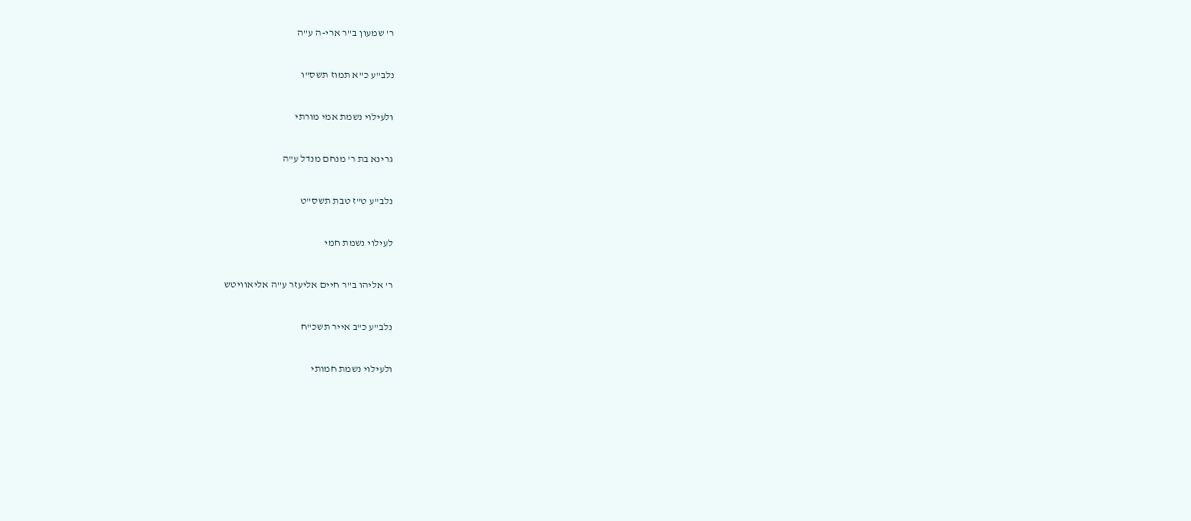ר' שמעון ב"ר ארי-ה ע"ה

נלב"ע כ"א תמוז תשס"ו

ולעילוי נשמת אמי מורתי

גרינא בת ר' מנחם מנדל ע"ה

נלב"ע ט"ז טבת תשס"ט

לעילוי נשמת חמי

ר' אליהו ב"ר חיים אליעזר ע"ה אליאוויטש

נלב"ע כ"ב אייר תשכ"ח

ולעילוי נשמת חמותי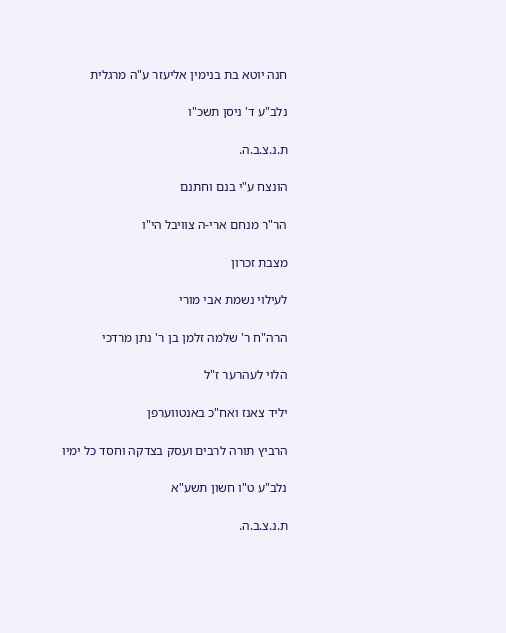חנה יוטא בת בנימין אליעזר ע"ה מרגלית

נלב"ע ד' ניסן תשכ"ו

ת.נ.צ.ב.ה.

הונצח ע"י בנם וחתנם

הר"ר מנחם ארי-ה צוויבל הי"ו

מצבת זכרון

לעילוי נשמת אבי מורי

הרה"ח ר' שלמה זלמן בן ר' נתן מרדכי

הלוי לעהרער ז"ל

יליד צאנז ואח"כ באנטווערפן

הרביץ תורה לרבים ועסק בצדקה וחסד כל ימיו

נלב"ע ט"ו חשון תשע"א

ת.נ.צ.ב.ה.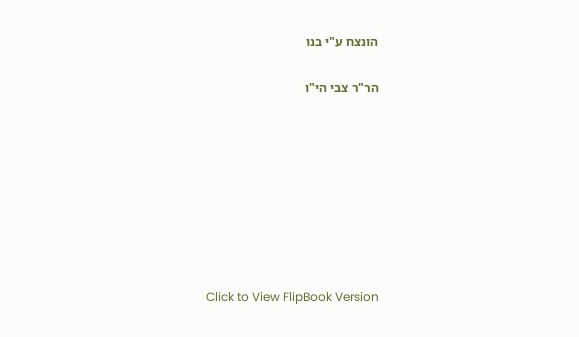הונצח ע"י בנו

הר"ר צבי הי"ו








Click to View FlipBook Version